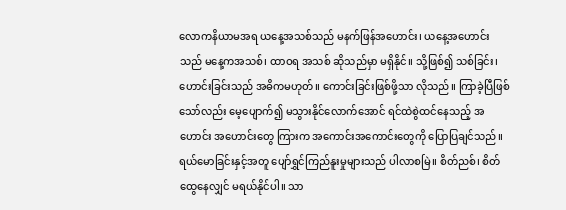လောကနိယာမအရ ယနေ့အသစ်သည် မနက်ဖြန်အဟောင်း၊ ယနေ့အဟောင်းသည် မနေ့ကအသစ်၊ ထာဝရ အသစ် ဆိုသည်မှာ မရှိနိုင်။ သို့ဖြစ်၍ သစ်ခြင်း၊ ဟောင်းခြင်းသည် အဓိကမဟုတ်။ ကောင်းခြင်းဖြစ်ဖို့သာ လိုသည်။ ကြာခဲ့ပြီဖြစ်သော်လည်း မေ့ပျောက်၍ မသွားနိုင်လောက်အောင် ရင်ထဲစွဲထင်နေသည့် အဟောင်း အဟောင်းတွေ ကြားက အကောင်းအကောင်းတွေကို ပြောပြချင်သည်။ ရယ်မောခြင်းနှင့်အတူ ပျော်ရွှင်ကြည်နူးမှုများသည် ပါလာစမြဲ။ စိတ်ညစ်၊ စိတ်ထွေနေလျှင် မရယ်နိုင်ပါ။ သာ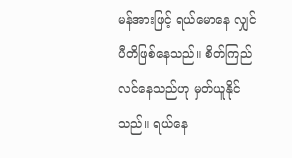မန်အားဖြင့် ရယ်မောနေ လျှင် ပီတိဖြစ်နေသည်။ စိတ်ကြည်လင်နေသည်ဟု မှတ်ယူနိုင်သည်။ ရယ်နေ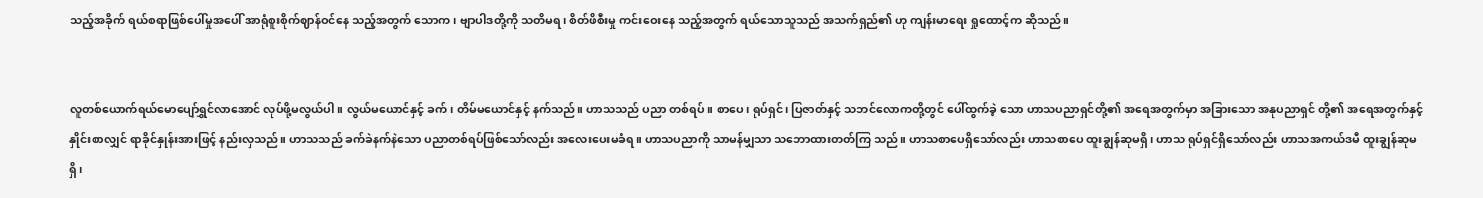သည့်အခိုက် ရယ်စရာဖြစ်ပေါ်မှုအပေါ် အာရုံစူးစိုက်ဈာန်ဝင်နေ သည့်အတွက် သောက၊ ဗျာပါဒတို့ကို သတိမရ၊ စိတ်ဖိစီးမှု ကင်းဝေးနေ သည့်အတွက် ရယ်သောသူသည် အသက်ရှည်၏ ဟု ကျန်းမာရေး ရှုထောင့်က ဆိုသည်။


လူတစ်ယောက်ရယ်မောပျော်ရွှင်လာအောင် လုပ်ဖို့မလွယ်ပါ။ လွယ်မယောင်နှင့် ခက်၊ တိမ်မယောင်နှင့် နက်သည်။ ဟာသသည် ပညာ တစ်ရပ်။ စာပေ၊ ရုပ်ရှင်၊ ပြဇာတ်နှင့် သဘင်လောကတို့တွင် ပေါ်ထွက်ခဲ့ သော ဟာသပညာရှင်တို့၏ အရေအတွက်မှာ အခြားသော အနုပညာရှင် တို့၏ အရေအတွက်နှင့် နှိုင်းစာလျှင် ရာခိုင်နှုန်းအားဖြင့် နည်းလှသည်။ ဟာသသည် ခက်ခဲနက်နဲသော ပညာတစ်ရပ်ဖြစ်သော်လည်း အလေးပေးမခံရ။ ဟာသပညာကို သာမန်မျှသာ သဘောထားတတ်ကြ သည်။ ဟာသစာပေရှိသော်လည်း ဟာသစာပေ ထူးချွန်ဆုမရှိ၊ ဟာသ ရုပ်ရှင်ရှိသော်လည်း ဟာသအကယ်ဒမီ ထူးချွန်ဆုမရှိ၊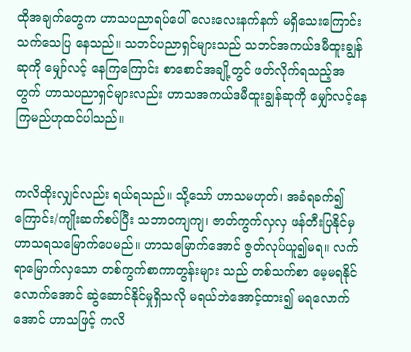ထိုအချက်တွေက ဟာသပညာရပ်ပေါ် လေးလေးနက်နက် မရှိသေးကြောင်း သက်သေပြ နေသည်။ သဘင်ပညာရှင်များသည် သဘင်အကယ်ဒမီထူးချွန်ဆုကို မျှော်လင့်‌ နေကြကြောင်း စာစောင်အချို့တွင် ဖတ်လိုက်ရသည့်အတွက် ဟာသပညာရှင်များလည်း ဟာသအကယ်ဒမီထူးချွန်ဆုကို မျှော်လင့်နေ ကြမည်ဟုထင်ပါသည်။


ကလိထိုးလျှင်လည်း ရယ်ရသည်။ သို့သော် ဟာသမဟုတ်၊ အခံရခက်၍ ကြောင်း/ကျိုးဆက်စပ်ပြီး သဘာဝကျကျ၊ ဇာတ်ကွက်လှလှ ဖန်တီးပြနိုင်မှ ဟာသရသမြောက်ပေမည်။ ဟာသမြောက်အောင် ဇွတ်လုပ်ယူ၍မရ။ လက်ရာမြောက်လှသော တစ်ကွက်စာကာတွန်းများ သည် တစ်သက်စာ မေ့မရနိုင်လောက်အောင် ဆွဲဆောင်နိုင်မှုရှိသလို မရယ်ဘဲအောင့်ထား၍ မရလောက်အောင် ဟာသဖြင့် ကလိ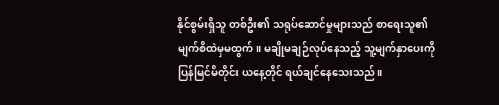နိုင်စွမ်းရှိသူ တစ်ဦး၏ သရုပ်ဆောင်မှုများသည် စာရေးသူ၏ မျက်စိထဲမှမထွက်။ မချိုမချဉ်လုပ်နေသည့် သူ့မျက်နှာပေးကို ပြန်မြင်မိတိုင်း ယနေ့တိုင် ရယ်ချင်နေသေးသည်။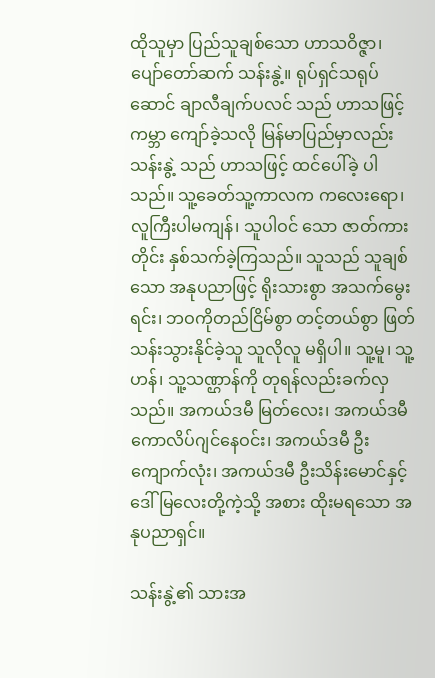ထိုသူမှာ ပြည်သူချစ်သော ဟာသဝိဇ္ဇာ၊ ပျော်တော်ဆက် သန်းနွဲ့။ ရုပ်ရှင်သရုပ်ဆောင် ချာလီချက်ပလင် သည် ဟာသဖြင့် ကမ္ဘာ ကျော်ခဲ့သလို မြန်မာပြည်မှာလည်း သန်းနွဲ့ သည် ဟာသဖြင့် ထင်ပေါ်ခဲ့ ပါသည်။ သူ့ခေတ်သူ့ကာလက ကလေးရော၊ လူကြီးပါမကျန်၊ သူပါဝင် သော ဇာတ်ကားတိုင်း နှစ်သက်ခဲ့ကြသည်။ သူသည် သူချစ်သော အနုပညာဖြင့် ရိုးသားစွာ အသက်မွေး ရင်း၊ ဘဝကိုတည်ငြိမ်စွာ တင့်တယ်စွာ ဖြတ်သန်းသွားနိုင်ခဲ့သူ သူလိုလူ မရှိပါ။ သူ့မူ၊ သူ့ဟန်၊ သူ့သဏ္ဌာန်ကို တုရန်လည်းခက်လှသည်။ အကယ်ဒမီ မြတ်လေး၊ အကယ်ဒမီ ကောလိပ်ဂျင်နေဝင်း၊ အကယ်ဒမီ ဦးကျောက်လုံး၊ အကယ်ဒမီ ဦးသိန်းမောင်နှင့် ဒေါ်မြလေးတို့ကဲ့သို့ အစား ထိုးမရသော အနုပညာရှင်။

သန်းနွဲ့၏ သားအ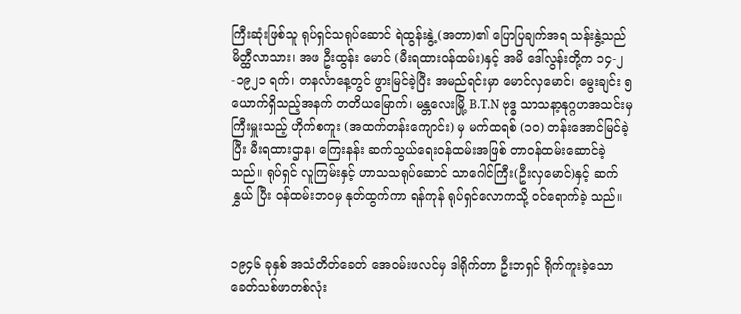ကြီးဆုံးဖြစ်သူ ရုပ်ရှင်သရုပ်ဆောင် ရဲထွန်းနွဲ့ (အတာ)၏ ပြောပြချက်အရ သန်းနွဲ့သည် မိတ္ထီလာသား၊ အဖ ဦးထွန်း မောင် (မီးရထားဝန်ထမ်း)နှင့် အမိ ဒေါ်လွန်းတို့က ၁၄-၂-၁၉၂၁ ရက်၊ တနင်္လာနေ့တွင် ဖွားမြင်ခဲ့ပြီး အမည်ရင်းမှာ မောင်လှမောင်၊ မွေးချင်း ၅ ယောက်ရှိသည့်အနက် တတိယမြောက်၊ မန္တလေးမြို့ B.T.N ဗုဒ္ဓ သာသနာ့နုဂ္ဂဟအသင်းမှ ကြီးမှူးသည့် ဟိုက်စကူး (အထက်တန်းကျောင်း) မှ မက်ထရစ် (၁၀) တန်းအောင်မြင်ခဲ့ပြီး မီးရထားဌာန၊ ကြေးနန်း ဆက်သွယ်ရေးဝန်ထမ်းအဖြစ် တာဝန်ထမ်းဆောင်ခဲ့သည်။ ရုပ်ရှင် လူကြမ်းနှင့် ဟာသသရုပ်ဆောင် သာဂေါင်ကြီး(ဦးလှမောင်)နှင့် ဆက်နွှယ် ပြီး ဝန်ထမ်းဘဝမှ နုတ်ထွက်ကာ ရန်ကုန် ရုပ်ရှင်လောကသို့ ဝင်ရောက်ခဲ့ သည်။


၁၉၄၆ ခုနှစ် အသံတိတ်ခေတ် အေဝမ်းဖလင်မှ ဒါရိုက်တာ ဦးဘရှင် ရိုက်ကူးခဲ့သော ခေတ်သစ်ဖာတစ်လုံး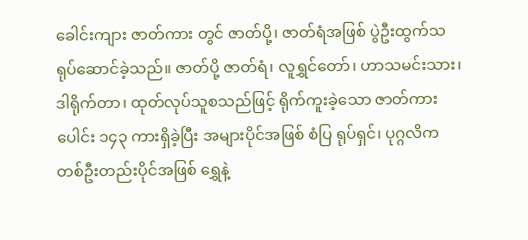ခေါင်းကျား ဇာတ်ကား တွင် ဇာတ်ပို့၊ ဇာတ်ရံအဖြစ် ပွဲဦးထွက်သရုပ်ဆောင်ခဲ့သည်။ ဇာတ်ပို့ ဇာတ်ရံ၊ လူရွှင်တော်၊ ဟာသမင်းသား၊ ဒါရိုက်တာ၊ ထုတ်လုပ်သူစသည်ဖြင့် ရိုက်ကူးခဲ့သော ဇာတ်ကားပေါင်း ၁၄၃ ကားရှိခဲ့ပြီး အများပိုင်အဖြစ် စံပြ ရုပ်ရှင်၊ ပုဂ္ဂလိက တစ်ဦးတည်းပိုင်အဖြစ် ရွှေနဲ့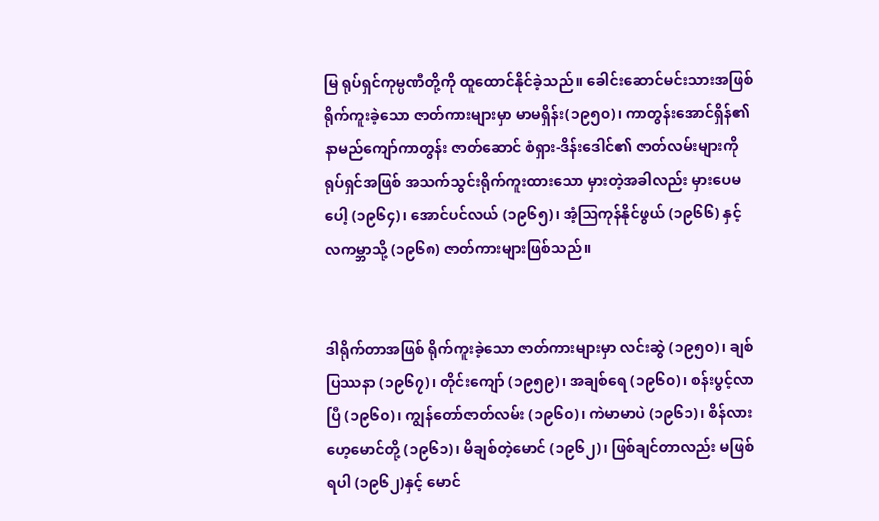မြ ရုပ်ရှင်ကုမ္ပဏီတို့ကို ထူထောင်နိုင်ခဲ့သည်။ ခေါင်းဆောင်မင်းသားအဖြစ် ရိုက်ကူးခဲ့သော ဇာတ်ကားများမှာ မာမရှိန်း(၁၉၅၀)၊ ကာတွန်းအောင်ရှိန်၏ နာမည်ကျော်ကာတွန်း ဇာတ်ဆောင် စံရှား-ဒိန်းဒေါင်၏ ဇာတ်လမ်းများကို ရုပ်ရှင်အဖြစ် အသက်သွင်းရိုက်ကူးထားသော မှားတဲ့အခါလည်း မှားပေမပေါ့ (၁၉၆၄)၊ အောင်ပင်လယ် (၁၉၆၅)၊ အံ့ဩကုန်နိုင်ဖွယ် (၁၉၆၆) နှင့် လကမ္ဘာသို့ (၁၉၆၈) ဇာတ်ကားများဖြစ်သည်။


ဒါရိုက်တာအဖြစ် ရိုက်ကူးခဲ့သော ဇာတ်ကားများမှာ လင်းဆွဲ (၁၉၅၀)၊ ချစ်ပြဿနာ (၁၉၆၇)၊ တိုင်းကျော် (၁၉၅၉)၊ အချစ်ရေ (၁၉၆၀)၊ စန်းပွင့်လာပြီ (၁၉၆၀)၊ ကျွန်တော်ဇာတ်လမ်း (၁၉၆၀)၊ ကဲမာမာပဲ (၁၉၆၁)၊ စိန်လားဟေ့မောင်တို့ (၁၉၆၁)၊ မိချစ်တဲ့မောင် (၁၉၆၂)၊ ဖြစ်ချင်တာလည်း မဖြစ်ရပါ (၁၉၆၂)နှင့် မောင်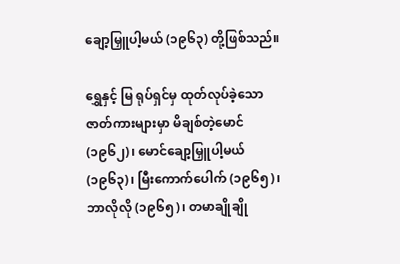ချော့မြှူပါ့မယ် (၁၉၆၃) တို့ဖြစ်သည်။

ရွှေနှင့် မြ ရုပ်ရှင်မှ ထုတ်လုပ်ခဲ့သော ဇာတ်ကားများမှာ မိချစ်တဲ့မောင် (၁၉၆၂)၊ မောင်ချော့မြှူပါ့မယ် (၁၉၆၃)၊ မြီးကောက်ပေါက် (၁၉၆၅)၊ ဘာလိုလို (၁၉၆၅)၊ တမာချိုချို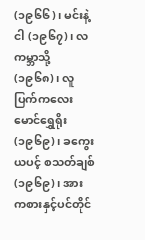(၁၉၆၆)၊ မင်းနဲ့ငါ (၁၉၆၇)၊ လကမ္ဘာသို့ (၁၉၆၈)၊ လူပြက်ကလေးမောင်ရွှေရိုး (၁၉၆၉)၊ ခကွေးယပင့် စသတ်ချစ် (၁၉၆၉)၊ အားကစားနှင့်ပင်တိုင်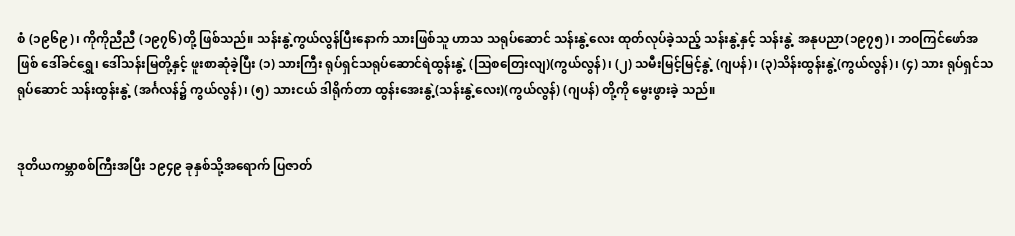စံ (၁၉၆၉)၊ ကိုကိုညီညီ (၁၉၇၆)တို့ ဖြစ်သည်။ သန်းနွဲ့ကွယ်လွန်ပြီးနောက် သားဖြစ်သူ ဟာသ သရုပ်ဆောင် သန်းနွဲ့လေး ထုတ်လုပ်ခဲ့သည့် သန်းနွဲ့နှင့် သန်းနွဲ့ အနုပညာ(၁၉၇၅)၊ ဘဝကြင်ဖော်အဖြစ် ဒေါ်ခင်ရွှေ၊ ဒေါ်သန်းမြတို့နှင့် ဖူးစာဆုံခဲ့ပြီး (၁) သားကြီး ရုပ်ရှင်သရုပ်ဆောင်ရဲထွန်းနွဲ့ (ဩစတြေးလျ)(ကွယ်လွန်)၊ (၂) သမီးမြင့်မြင့်နွဲ့ (ဂျပန်)၊ (၃)သိန်းထွန်းနွဲ့(ကွယ်လွန်)၊ (၄) သား ရုပ်ရှင်သရုပ်ဆောင် သန်းထွန်းနွဲ့ (အင်္ဂလန်၌ ကွယ်လွန်)၊ (၅) သားငယ် ဒါရိုက်တာ ထွန်းအေးနွဲ့(သန်းနွဲ့လေး)(ကွယ်လွန်) (ဂျပန်) တို့ကို မွေးဖွားခဲ့ သည်။


ဒုတိယကမ္ဘာစစ်ကြီးအပြီး ၁၉၄၉ ခုနှစ်သို့အရောက် ပြဇာတ်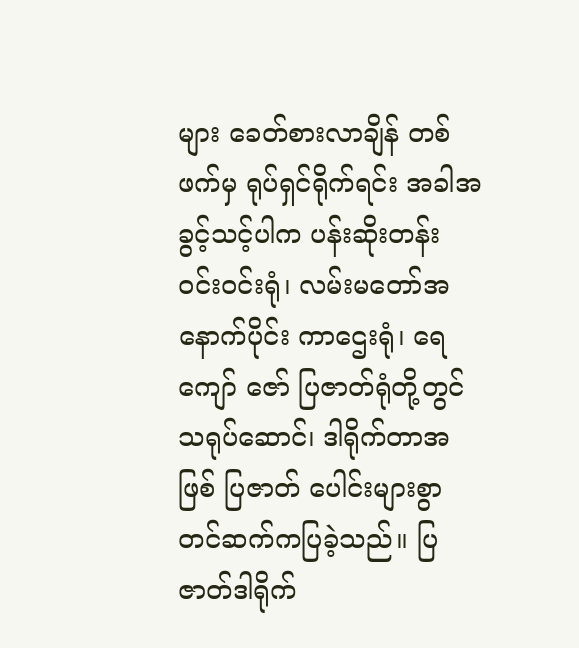များ ခေတ်စားလာချိန် တစ်ဖက်မှ ရုပ်ရှင်ရိုက်ရင်း အခါအခွင့်သင့်ပါက ပန်းဆိုးတန်း ဝင်းဝင်းရုံ၊ လမ်းမတော်အနောက်ပိုင်း ကာဌေးရုံ၊ ရေကျော် ဇော် ပြဇာတ်ရုံတို့တွင် သရုပ်ဆောင်၊ ဒါရိုက်တာအဖြစ် ပြဇာတ် ပေါင်းများစွာ တင်ဆက်ကပြခဲ့သည်။ ပြဇာတ်ဒါရိုက်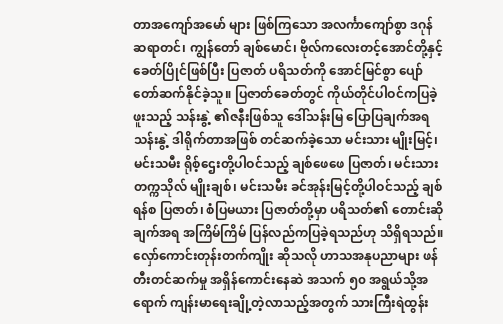တာအကျော်အမော် များ ဖြစ်ကြသော အလင်္ကာကျော်စွာ ဒဂုန်ဆရာတင်၊ ကျွန်တော် ချစ်မောင်၊ ဗိုလ်ကလေးတင့်အောင်တို့နှင့် ခေတ်ပြိုင်ဖြစ်ပြီး ပြဇာတ် ပရိသတ်ကို အောင်မြင်စွာ ပျော်တော်ဆက်နိုင်ခဲ့သူ။ ပြဇာတ်ခေတ်တွင် ကိုယ်တိုင်ပါဝင်ကပြခဲ့ဖူးသည့် သန်းနွဲ့ ၏ဇနီးဖြစ်သူ ဒေါ်သန်းမြ ပြောပြချက်အရ သန်းနွဲ့ ဒါရိုက်တာအဖြစ် တင်ဆက်ခဲ့သော မင်းသား မျိုးမြင့်၊ မင်းသမီး ရိုစ့်ဌေးတို့ပါဝင်သည့် ချစ်ဖေဖေ ပြဇာတ်၊ မင်းသား တက္ကသိုလ် မျိုးချစ်၊ မင်းသမီး ခင်အုန်းမြင့်တို့ပါဝင်သည့် ချစ်ရန်စ ပြဇာတ်၊ စံပြမယား ပြဇာတ်တို့မှာ ပရိသတ်၏ တောင်းဆိုချက်အရ အကြိမ်ကြိမ် ပြန်လည်ကပြခဲ့ရသည်ဟု သိရှိရသည်။ လှော်ကောင်းတုန်းတက်ကျိုး ဆိုသလို ဟာသအနုပညာများ ဖန်တီးတင်ဆက်မှု အရှိန်ကောင်းနေဆဲ အသက် ၅၀ အရွယ်သို့အရောက် ကျန်းမာရေးချို့တဲ့လာသည့်အတွက် သားကြီးရဲထွန်း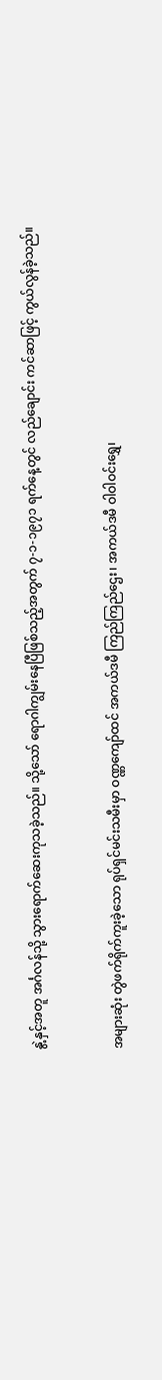နွဲ့နှင့်အတူ အင်္ဂလန်သို့ သွားရောက်ဆေးကုသခဲ့သည်။ သို့သော် ရောဂါကျွမ်းနေပြီဖြစ်သည့်အတွက် ၇-၁-၁၉၇၁ ရက်နေ့တွင် လည်ချောင်း ကင်ဆာဖြင့် ကွယ်လွန်ခဲ့သည်။


အများဆုံး တွဲဖက်ရိုက်ကူးခဲ့သော ရုပ်ရှင်မင်းသမီးမှာ ဝဏ္ဏကျော်ထင် အကယ်ဒမီ ကြည်ကြည်ဌေး၊ အကယ်ဒမီ ဝါဝါဝင်းရွှေ၊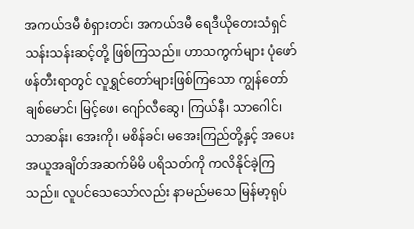အကယ်ဒမီ စံရှားတင်၊ အကယ်ဒမီ ရေဒီယိုတေးသံရှင် သန်းသန်းဆင့်တို့ ဖြစ်ကြသည်။ ဟာသကွက်များ ပုံဖော်ဖန်တီးရာတွင် လူရွှင်တော်များဖြစ်ကြသော ကျွန်တော်ချစ်မောင်၊ မြင့်ဖေ၊ ဂျော်လီဆွေ၊ ကြယ်နီ၊ သာဂေါင်၊ သာဆန်း၊ အေးကို၊ မစိန်ခင်၊ မအေးကြည်တို့နှင့် အပေးအယူအချိတ်အဆက်မိမိ ပရိသတ်ကို ကလိနိုင်ခဲ့ကြသည်။ လူပင်သေသော်လည်း နာမည်မသေ မြန်မာ့ရုပ်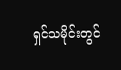ရှင်သမိုင်းတွင်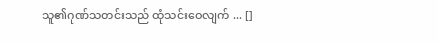သူ၏ဂုဏ်သတင်းသည် ထုံသင်းဝေလျက် ... []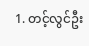1. တင့်လွင်ဦး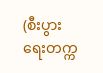(စီးပွားရေးတက္က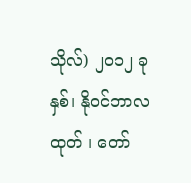သိုလ်) ၂၀၁၂ ခုနှစ်၊ နိုဝင်ဘာလထုတ် ၊ တော်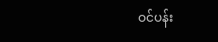ဝင်ပန်း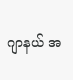ဂျာနယ် အ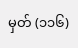မှတ် (၁၁၆)